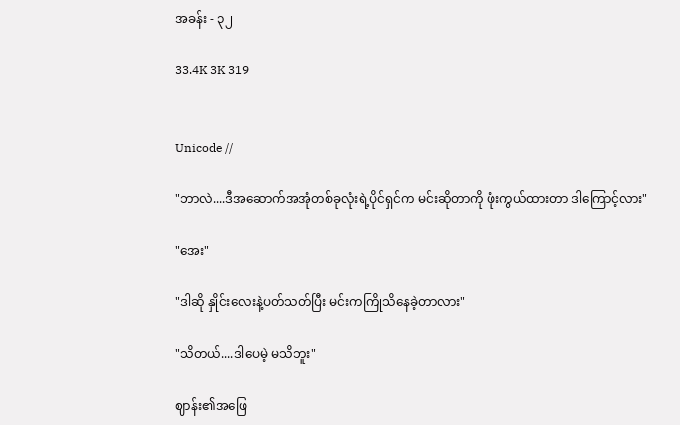အခန်း - ၃၂

33.4K 3K 319


Unicode //

"ဘာလဲ....ဒီအဆောက်အအုံတစ်ခုလုံးရဲ့ပိုင်ရှင်က မင်းဆိုတာကို ဖုံးကွယ်ထားတာ ဒါကြောင့်လား"

"အေး"

"ဒါဆို နှိုင်းလေးနဲ့ပတ်သတ်ပြီး မင်းကကြိုသိနေခဲ့တာလား"

"သိတယ်....ဒါပေမဲ့ မသိဘူး"

ဈာန်း၏အဖြေ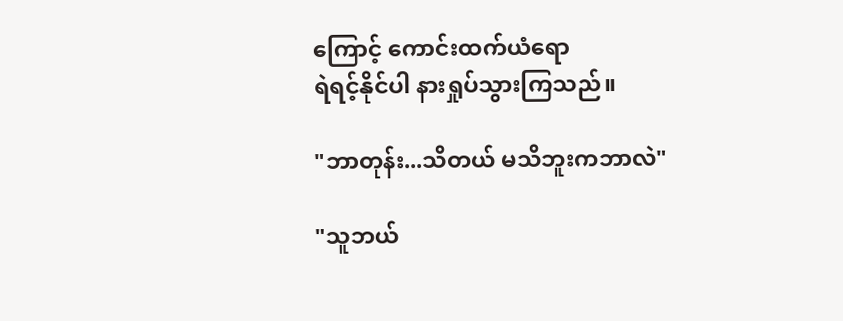ကြောင့် ကောင်းထက်ယံရော
ရဲရင့်နိုင်ပါ နားရှုပ်သွားကြသည်။

"ဘာတုန်း...သိတယ် မသိဘူးကဘာလဲ"

"သူဘယ်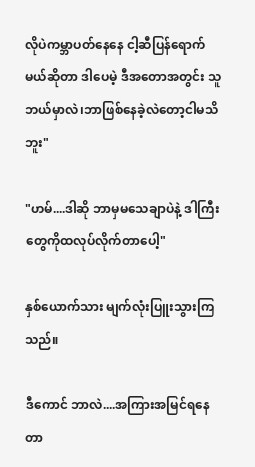လိုပဲကမ္ဘာပတ်နေနေ ငါ့ဆီပြန်ရောက်မယ်ဆိုတာ ဒါပေမဲ့ ဒီအတောအတွင်း သူဘယ်မှာလဲ၊ဘာဖြစ်နေခဲ့လဲတော့ငါမသိဘူး"

"ဟမ်....ဒါဆို ဘာမှမသေချာပဲနဲ့ ဒါကြီးတွေကိုထလုပ်လိုက်တာပေါ့"

နှစ်ယောက်သား မျက်လုံးပြူးသွားကြသည်။

ဒီကောင် ဘာလဲ....အကြားအမြင်ရနေတာ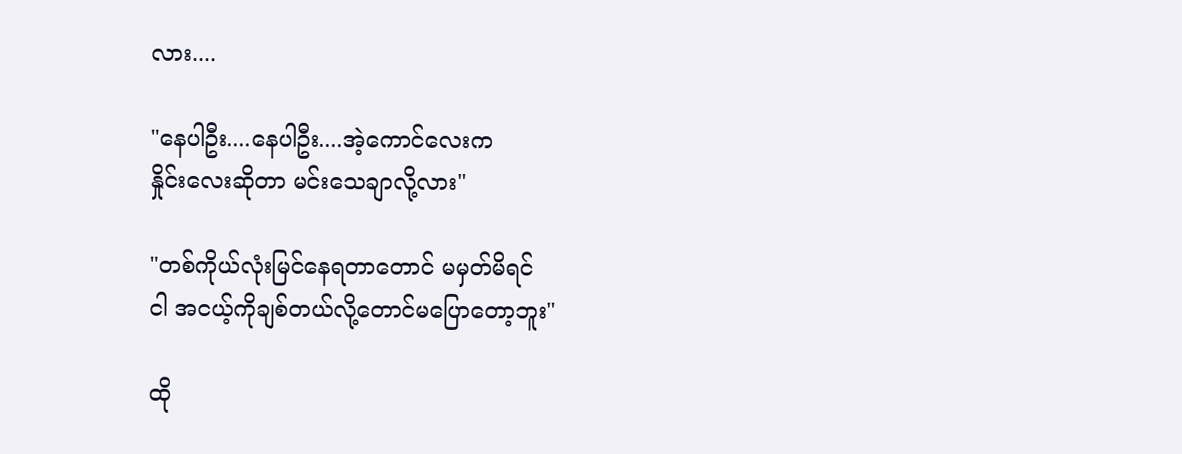လား....

"နေပါဦး....နေပါဦး....အဲ့ကောင်လေးက
နှိုင်းလေးဆိုတာ မင်းသေချာလို့လား"

"တစ်ကိုယ်လုံးမြင်နေရတာတောင် မမှတ်မိရင်
ငါ အငယ့်ကိုချစ်တယ်လို့တောင်မပြောတော့ဘူး"

ထို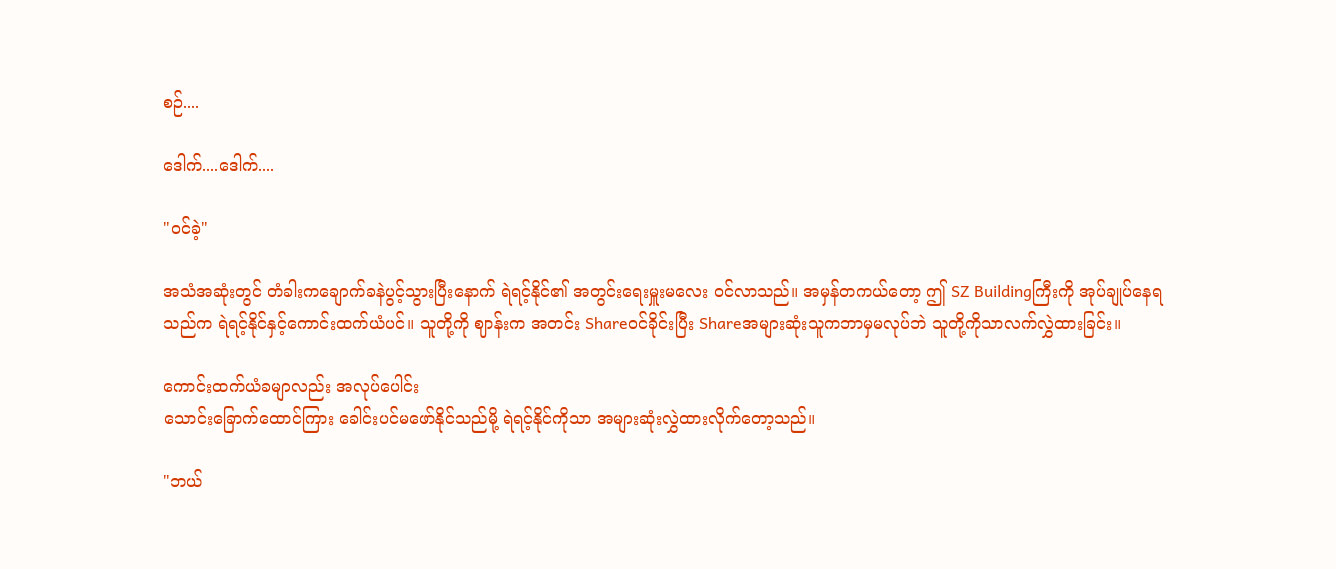စဉ်....

ဒေါက်....ဒေါက်....

"ဝင်ခဲ့"

အသံအဆုံးတွင် တံခါးကချောက်ခနဲပွင့်သွားပြီးနောက် ရဲရင့်နိုင်၏ အတွင်းရေးမှူးမလေး ဝင်လာသည်။ အမှန်တကယ်တော့ ဤ SZ Buildingကြီးကို အုပ်ချုပ်နေရသည်က ရဲရင့်နိုင်နှင့်ကောင်းထက်ယံပင်။ သူတို့ကို ဈာန်းက အတင်း Shareဝင်ခိုင်းပြီး Shareအများဆုံးသူကဘာမှမလုပ်ဘဲ သူတို့ကိုသာလက်လွှဲထားခြင်း။

ကောင်းထက်ယံခမျာလည်း အလုပ်ပေါင်း
သောင်းခြောက်ထောင်ကြား ခေါင်းပင်မဖော်နိုင်သည်မို့ ရဲရင့်နိုင်ကိုသာ အများဆုံးလွှဲထားလိုက်တော့သည်။

"ဘယ်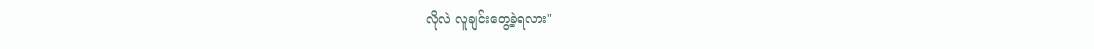လိုလဲ လူချင်းတွေ့ခဲ့ရလား"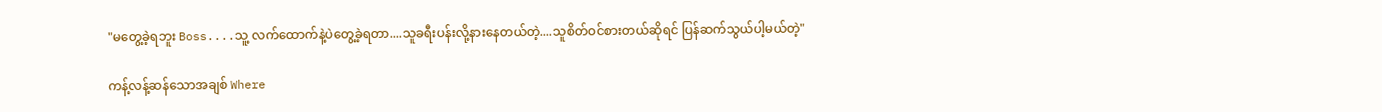"မတွေ့ခဲ့ရဘူး Boss....သူ့ လက်ထောက်နဲ့ပဲတွေ့ခဲ့ရတာ....သူခရီးပန်းလို့နားနေတယ်တဲ့....သူစိတ်ဝင်စားတယ်ဆိုရင် ပြန်ဆက်သွယ်ပါ့မယ်တဲ့"

ကန့်လန့်ဆန်သောအချစ် Where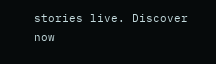stories live. Discover now